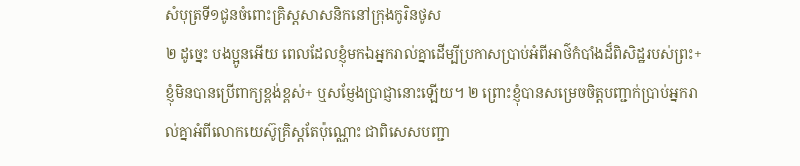សំបុត្រទី១ជូនចំពោះគ្រិស្តសាសនិកនៅក្រុងកូរិនថូស
២ ដូច្នេះ បងប្អូនអើយ ពេលដែលខ្ញុំមកឯអ្នករាល់គ្នាដើម្បីប្រកាសប្រាប់អំពីអាថ៌កំបាំងដ៏ពិសិដ្ឋរបស់ព្រះ+ ខ្ញុំមិនបានប្រើពាក្យខ្ពង់ខ្ពស់+ ឬសម្ញែងប្រាជ្ញានោះឡើយ។ ២ ព្រោះខ្ញុំបានសម្រេចចិត្តបញ្ជាក់ប្រាប់អ្នករាល់គ្នាអំពីលោកយេស៊ូគ្រិស្តតែប៉ុណ្ណោះ ជាពិសេសបញ្ជា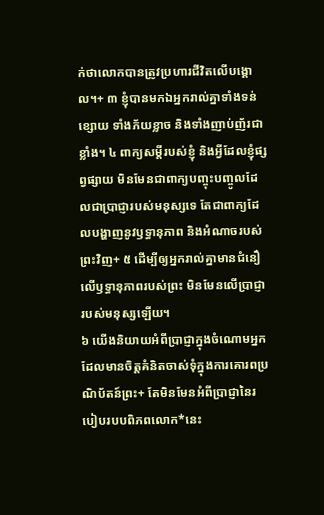ក់ថាលោកបានត្រូវប្រហារជីវិតលើបង្គោល។+ ៣ ខ្ញុំបានមកឯអ្នករាល់គ្នាទាំងទន់ខ្សោយ ទាំងភ័យខ្លាច និងទាំងញាប់ញ័រជាខ្លាំង។ ៤ ពាក្យសម្ដីរបស់ខ្ញុំ និងអ្វីដែលខ្ញុំផ្សព្វផ្សាយ មិនមែនជាពាក្យបញ្ចុះបញ្ចូលដែលជាប្រាជ្ញារបស់មនុស្សទេ តែជាពាក្យដែលបង្ហាញនូវឫទ្ធានុភាព និងអំណាចរបស់ព្រះវិញ+ ៥ ដើម្បីឲ្យអ្នករាល់គ្នាមានជំនឿលើឫទ្ធានុភាពរបស់ព្រះ មិនមែនលើប្រាជ្ញារបស់មនុស្សឡើយ។
៦ យើងនិយាយអំពីប្រាជ្ញាក្នុងចំណោមអ្នកដែលមានចិត្តគំនិតចាស់ទុំក្នុងការគោរពប្រណិប័តន៍ព្រះ+ តែមិនមែនអំពីប្រាជ្ញានៃរបៀបរបបពិភពលោក*នេះ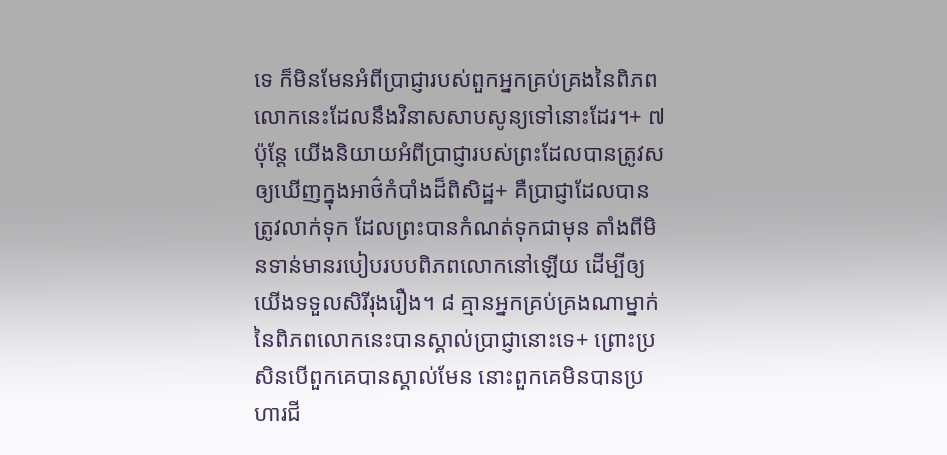ទេ ក៏មិនមែនអំពីប្រាជ្ញារបស់ពួកអ្នកគ្រប់គ្រងនៃពិភពលោកនេះដែលនឹងវិនាសសាបសូន្យទៅនោះដែរ។+ ៧ ប៉ុន្តែ យើងនិយាយអំពីប្រាជ្ញារបស់ព្រះដែលបានត្រូវសឲ្យឃើញក្នុងអាថ៌កំបាំងដ៏ពិសិដ្ឋ+ គឺប្រាជ្ញាដែលបានត្រូវលាក់ទុក ដែលព្រះបានកំណត់ទុកជាមុន តាំងពីមិនទាន់មានរបៀបរបបពិភពលោកនៅឡើយ ដើម្បីឲ្យយើងទទួលសិរីរុងរឿង។ ៨ គ្មានអ្នកគ្រប់គ្រងណាម្នាក់នៃពិភពលោកនេះបានស្គាល់ប្រាជ្ញានោះទេ+ ព្រោះប្រសិនបើពួកគេបានស្គាល់មែន នោះពួកគេមិនបានប្រហារជី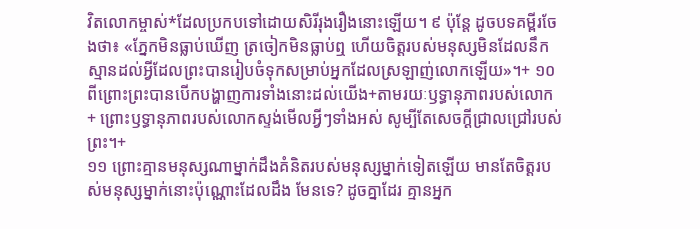វិតលោកម្ចាស់*ដែលប្រកបទៅដោយសិរីរុងរឿងនោះឡើយ។ ៩ ប៉ុន្តែ ដូចបទគម្ពីរចែងថា៖ «ភ្នែកមិនធ្លាប់ឃើញ ត្រចៀកមិនធ្លាប់ឮ ហើយចិត្តរបស់មនុស្សមិនដែលនឹកស្មានដល់អ្វីដែលព្រះបានរៀបចំទុកសម្រាប់អ្នកដែលស្រឡាញ់លោកឡើយ»។+ ១០ ពីព្រោះព្រះបានបើកបង្ហាញការទាំងនោះដល់យើង+តាមរយៈឫទ្ធានុភាពរបស់លោក+ ព្រោះឫទ្ធានុភាពរបស់លោកស្ទង់មើលអ្វីៗទាំងអស់ សូម្បីតែសេចក្ដីជ្រាលជ្រៅរបស់ព្រះ។+
១១ ព្រោះគ្មានមនុស្សណាម្នាក់ដឹងគំនិតរបស់មនុស្សម្នាក់ទៀតឡើយ មានតែចិត្តរបស់មនុស្សម្នាក់នោះប៉ុណ្ណោះដែលដឹង មែនទេ? ដូចគ្នាដែរ គ្មានអ្នក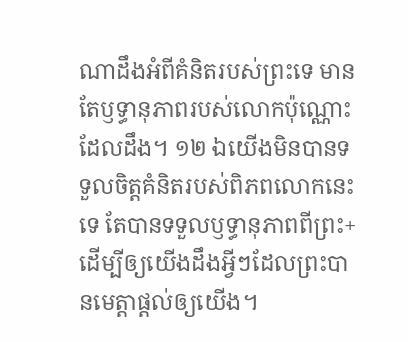ណាដឹងអំពីគំនិតរបស់ព្រះទេ មានតែឫទ្ធានុភាពរបស់លោកប៉ុណ្ណោះដែលដឹង។ ១២ ឯយើងមិនបានទទួលចិត្តគំនិតរបស់ពិភពលោកនេះទេ តែបានទទួលឫទ្ធានុភាពពីព្រះ+ ដើម្បីឲ្យយើងដឹងអ្វីៗដែលព្រះបានមេត្តាផ្ដល់ឲ្យយើង។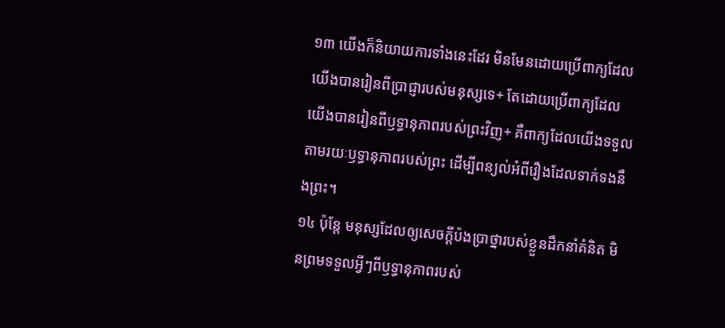១៣ យើងក៏និយាយការទាំងនេះដែរ មិនមែនដោយប្រើពាក្យដែលយើងបានរៀនពីប្រាជ្ញារបស់មនុស្សទេ+ តែដោយប្រើពាក្យដែលយើងបានរៀនពីឫទ្ធានុភាពរបស់ព្រះវិញ+ គឺពាក្យដែលយើងទទួលតាមរយៈឫទ្ធានុភាពរបស់ព្រះ ដើម្បីពន្យល់អំពីរឿងដែលទាក់ទងនឹងព្រះ។
១៤ ប៉ុន្តែ មនុស្សដែលឲ្យសេចក្ដីប៉ងប្រាថ្នារបស់ខ្លួនដឹកនាំគំនិត មិនព្រមទទួលអ្វីៗពីឫទ្ធានុភាពរបស់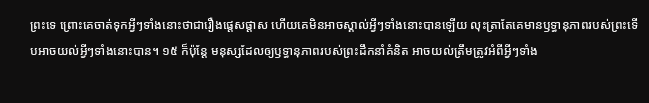ព្រះទេ ព្រោះគេចាត់ទុកអ្វីៗទាំងនោះថាជារឿងផ្ដេសផ្ដាស ហើយគេមិនអាចស្គាល់អ្វីៗទាំងនោះបានឡើយ លុះត្រាតែគេមានឫទ្ធានុភាពរបស់ព្រះទើបអាចយល់អ្វីៗទាំងនោះបាន។ ១៥ ក៏ប៉ុន្តែ មនុស្សដែលឲ្យឫទ្ធានុភាពរបស់ព្រះដឹកនាំគំនិត អាចយល់ត្រឹមត្រូវអំពីអ្វីៗទាំង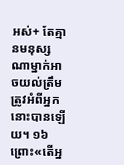អស់+ តែគ្មានមនុស្សណាម្នាក់អាចយល់ត្រឹមត្រូវអំពីអ្នកនោះបានឡើយ។ ១៦ ព្រោះ«តើអ្ន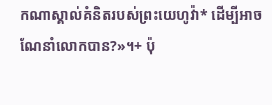កណាស្គាល់គំនិតរបស់ព្រះយេហូវ៉ា* ដើម្បីអាចណែនាំលោកបាន?»។+ ប៉ុ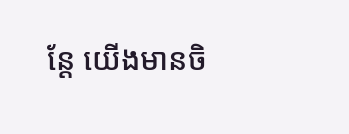ន្តែ យើងមានចិ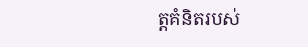ត្តគំនិតរបស់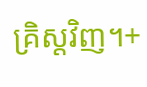គ្រិស្តវិញ។+